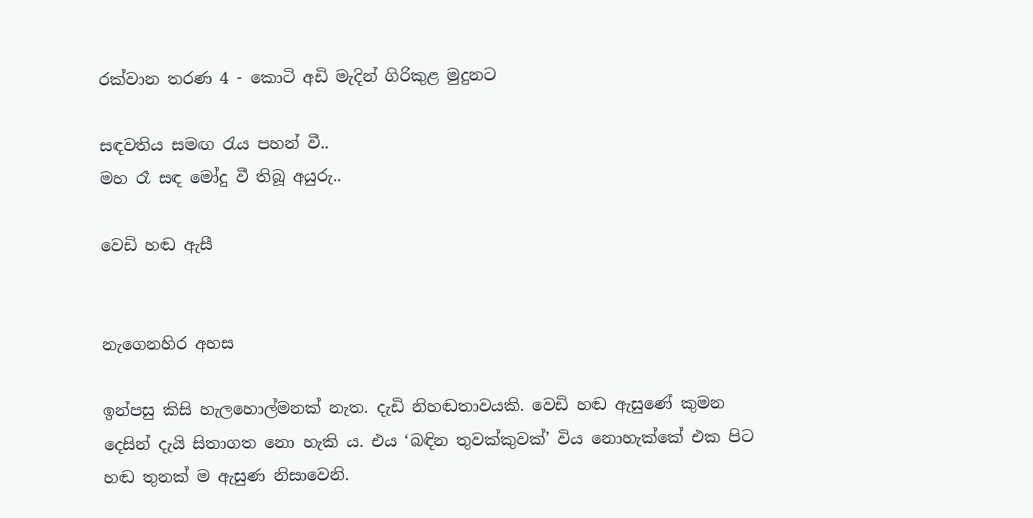රක්වාන තරණ 4 - කොටි අඩි මැදින් ගිරිකුළ මුදුනට

සඳවතිය සමඟ රැය පහන් වී..
මහ රෑ සඳ මෝදු වී තිබූ අයුරු..

වෙඩි හඬ ඇසී


නැගෙනහිර අහස

ඉන්පසු කිසි හැලහොල්මනක් නැත. දැඩි නිහඬතාවයකි. වෙඩි හඬ ඇසුණේ කුමන දෙසින් දැයි සිතාගත නො හැකි ය. එය ‘බඳින තුවක්කුවක්’ විය නොහැක්කේ එක පිට හඬ තුනක් ම ඇසුණ නිසාවෙනි.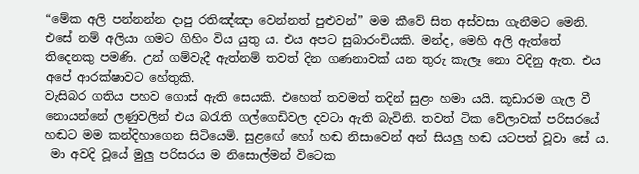“මේක අලි පන්නන්න දාපු රතිඤ්ඤා වෙන්නත් පුළුවන්” මම කීවේ සිත අස්වසා ගැනීමට මෙනි. එසේ නම් අලියා ගමට ගිහිං විය යුතු ය. එය අපට සුබාරංචියකි. මන්ද, මෙහි අලි ඇත්තේ තිදෙනකු පමණි. උන් ගම්වැදී ඇත්නම් තවත් දින ගණනාවක් යන තුරු කැලෑ නො වදිනු ඇත. එය අපේ ආරක්ෂාවට හේතුකි.
වැසිබර ගතිය පහව ගොස් ඇති සෙයකි. එහෙත් තවමත් තදින් සුළං හමා යයි. කූඩාරම ගැල වී නොයන්නේ ලණුවලින් එය බරැති ගල්ගෙඩිවල දවටා ඇති බැවිනි. තවත් ටික වේලාවක් පරිසරයේ හඬට මම කන්දිහාගෙන සිටියෙමි. සුළ‍ඟේ හෝ හඬ නිසාවෙන් අන් සියලු හඬ යටපත් වූවා සේ ය.
 මා අවදි වූයේ මුලු පරිසරය ම නිසොල්මන් විටෙක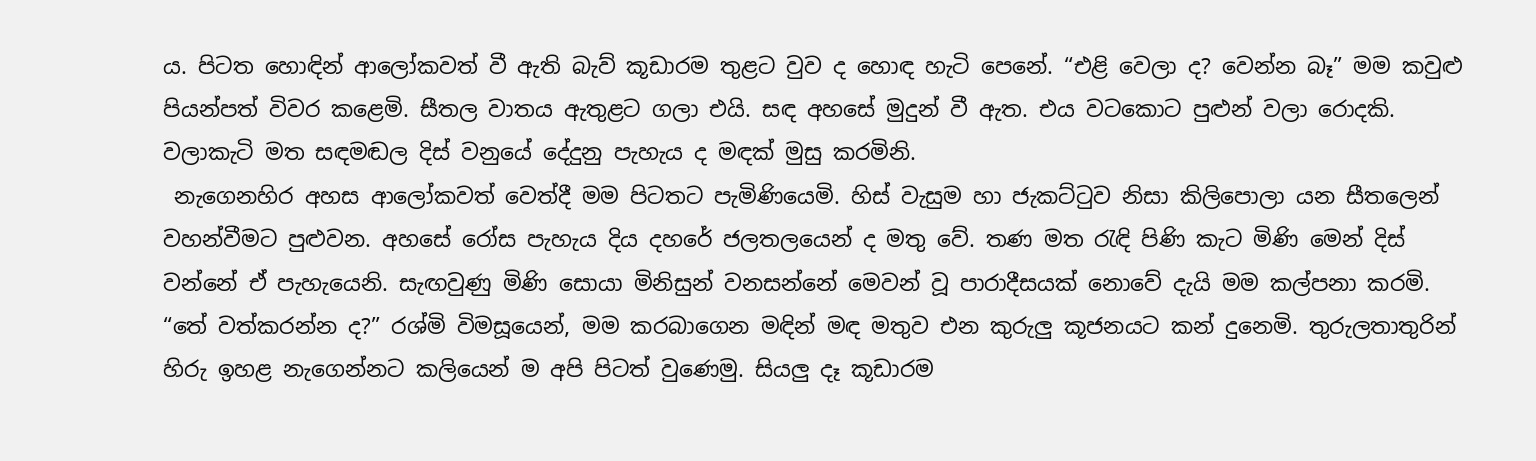ය. පිටත හොඳින් ආලෝකවත් වී ඇති බැව් කූඩාරම තුළට වුව ද හොඳ හැටි පෙනේ. “එළි වෙලා ද? වෙන්න බෑ” මම කවුළු පියන්පත් විවර කළෙමි. සීතල වාතය ඇතුළට ගලා එයි. සඳ අහසේ මුදුන් වී ඇත. එය වටකොට පුළුන් වලා රොදකි. වලාකැටි මත සඳමඬල දිස් වනුයේ දේදුනු පැහැය ද මඳක් මුසු කරමිනි.
 නැගෙනහිර අහස ආලෝකවත් වෙත්දී මම පිටතට පැමිණියෙමි. හිස් වැසුම හා ජැකට්ටුව නිසා කිලිපොලා යන සීතලෙන් වහන්වීමට පුළුවන. අහසේ රෝස පැහැය දිය දහරේ ජලතලයෙන් ද මතු වේ. තණ මත රැඳි පිණි කැට මිණි මෙන් දිස් වන්නේ ඒ පැහැයෙනි. සැඟවුණු මිණි සොයා මිනිසුන් වනසන්නේ මෙවන් වූ පාරාදීසයක් නොවේ දැයි මම කල්පනා කරමි.
“තේ වත්කරන්න ද?” රශ්මි විමසූයෙන්, මම කරබාගෙන මඳින් මඳ මතුව එන කුරුලු කූජනයට කන් දුනෙමි. තුරුලතාතුරින් හිරු ඉහළ නැගෙන්නට කලියෙන් ම අපි පිටත් වුණෙමු. සියලු දෑ කූඩාරම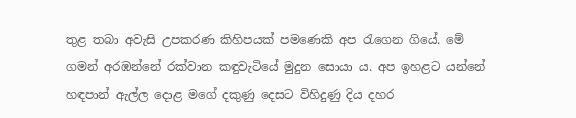තුළ තබා අවැසි උපකරණ කිහිපයක් පමණෙකි අප රැගෙන ගියේ. මේ ගමන් අරඹන්නේ රක්වාන කඳුවැටියේ මුදුන සොයා ය. අප ඉහළට යන්නේ හඳපාන් ඇල්ල දොළ මගේ දකුණු දෙසට විහිදුණු දිය දහර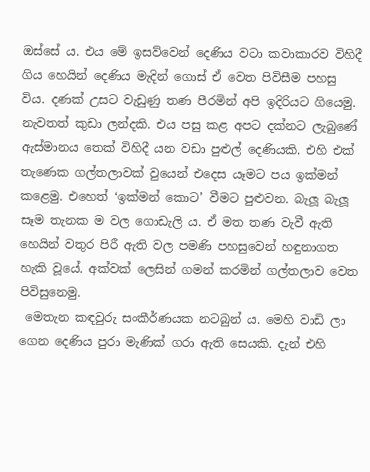ඔස්සේ ය. එය මේ ඉසව්වෙන් දෙණිය වටා කවාකාරව විහිදී ගිය හෙයින් දෙණිය ‍මැදින් ගොස් ඒ වෙත පිවිසීම පහසු විය. දණක් උසට වැඩුණු තණ පීරමින් අපි ඉදිරියට ගියෙමු. නැවතත් කුඩා ලන්දකි. එය පසු කළ අපට දක්නට ලැබුණේ ඇස්මානය තෙක් විහිදී යන වඩා පුළුල් දෙණියකි. එහි එක් තැණෙක ගල්තලාවක් වුයෙන් එදෙස යෑමට පය ඉක්මන් කළෙමු. එහෙත් ‘ඉක්මන් කොට’ වීමට පුළුවන. බැලූ බැලූ සෑම තැනක ම වල ගොඩැලි ය. ඒ මත තණ වැවී ඇති හෙයින් වතුර පිරී ඇති වල පමණි පහසුවෙන් හඳුනාගත හැකි වූයේ. අක්වක් ලෙසින් ගමන් කරමින් ගල්තලාව වෙත පිවිසුනෙමු.
 මෙතැන කඳවුරු සංකීර්ණයක නටබුන් ය. මෙහි වාඩි ලා ගෙන දෙණිය පුරා මැණික් ගරා ඇති සෙයකි. දැන් එහි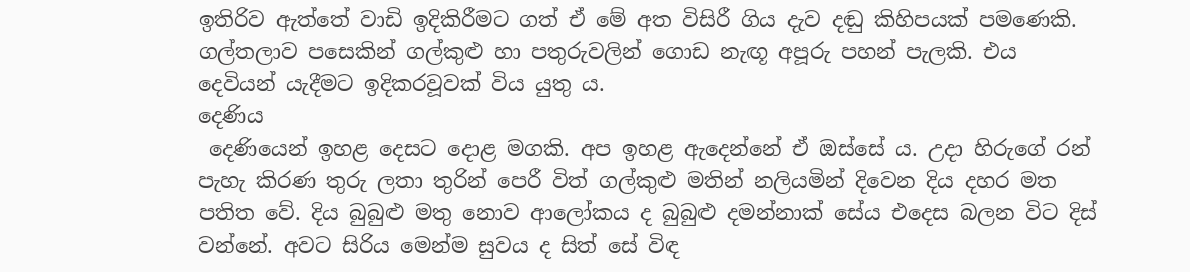ඉතිරිව ඇත්තේ වාඩි ඉදිකිරීමට ගත් ඒ මේ අත විසිරී ගිය දැව දඬු කිහිපයක් පමණෙකි. ගල්තලාව පසෙකින් ගල්කුළු හා පතුරුවලින් ගොඩ නැඟූ අපූරු පහන් පැලකි. එය දෙවියන් යැදීමට ඉදිකරවූවක් විය යුතු ය.
දෙණිය
 දෙණියෙන් ඉහළ දෙසට දොළ මගකි. අප ඉහළ ඇදෙන්නේ ඒ ඔස්සේ ය. උදා හිරුගේ රන් පැහැ කිරණ තුරු ලතා තුරින් පෙරී විත් ගල්කුළු මතින් නලියමින් දිවෙන දිය දහර මත පතිත වේ. දිය බුබුළු මතු නොව ආලෝකය ද බුබුළු දමන්නාක් සේය එදෙස බලන විට දිස් වන්නේ. අවට සිරිය මෙන්ම සුවය ද සිත් සේ විඳ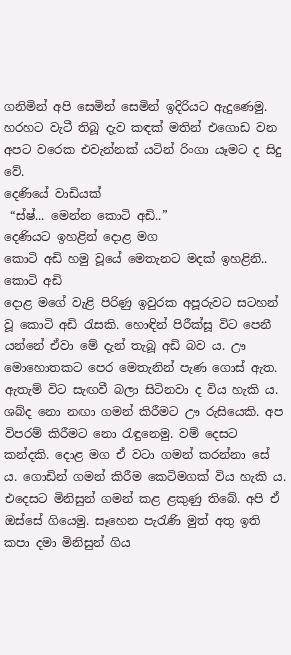ගනිමින් අපි සෙමින් සෙමින් ඉදිරියට ඇදුණෙමු. හරහට වැටී තිබූ දැව කඳක් මතින් එගොඩ වන අපට වරෙක එවැන්නක් යටින් රිංගා යෑමට ද සිදු වේ.
දෙණියේ වාඩියක්
 “ස්ෂ්... මෙන්න කොටි අඩි..”
දෙණියට ඉහළින් දොළ මග
කොටි අඩි හමු වූයේ මෙතැනට මදක් ඉහළිනි..
කොටි අඩි
දොළ මගේ වැළි පිරිණු ඉවුරක අපූරුවට සටහන් වූ කොටි අඩි රැසකි. හොඳින් පිරීක්සූ විට පෙනී යන්නේ ඒවා මේ දැන් තැබූ අඩි බව ය. ඌ මොහොතකට පෙර මෙතැනින් පැණ ගොස් ඇත. ඇතැම් විට සැඟවී බලා සිටිනවා ද විය හැකි ය. ශබ්ද නො නඟා ගමන් කිරීමට ඌ රුසියෙකි. අප විපරම් කිරීමට නො රැඳුනෙමු. වම් දෙසට කන්දකි. දොළ මග ඒ වටා ගමන් කරන්නා සේ ය. ගොඩින් ගමන් කිරීම කෙටිමගක් විය හැකි ය. එදෙසට මිනිසුන් ගමන් කළ ළකුණු තිබේ. අපි ඒ ඔස්සේ ගියෙමු. සෑහෙන පැරැණි මුත් අතු ඉති කපා දමා මිනිසුන් ගිය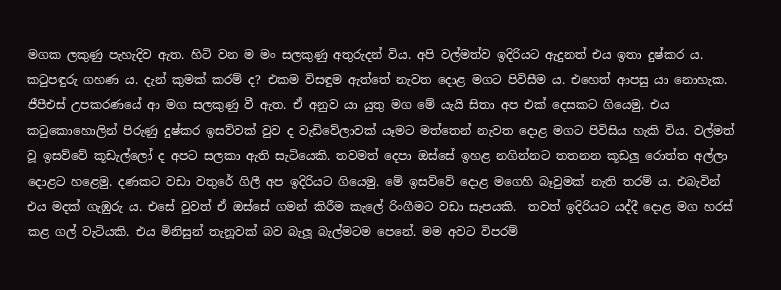මගක ලකුණු පැහැදිව ඇත. හිටි වන ම මං සලකුණු අතුරුදන් විය. අපි වල්මත්ව ඉදිරියට ඇදුනත් එය ඉතා දුෂ්කර ය. කටුපඳුරු ගහණ ය. දැන් කුමක් කරම් ද? එකම විසඳුම ඇත්තේ නැවත දොළ මගට පිවිසීම ය. එහෙත් ආපසු යා නොහැක. ජීපීඑස් උපකරණයේ ආ මග සලකුණු වී ඇත. ඒ අනුව යා යුතු මග මේ යැයි සිතා අප එක් දෙසකට ගියෙමු. එය කටුකොහොලින් පිරුණු දුෂ්කර ඉසව්වක් වුව ද වැඩිවේලාවක් යෑමට මත්තෙන් නැවත දොළ මගට පිවිසිය හැකි විය. වල්මත් වූ ඉසව්වේ කූඩැල්ලෝ ද අපට සලකා ඇති සැටියෙකි. තවමත් දෙපා ඔස්සේ ඉහළ නගින්නට තතනන කූඩලු රොත්ත අල්ලා දොළට හළෙමු. දණකට වඩා වතුරේ ගිලී අප ඉදිරියට ගියෙමු. මේ ඉසව්වේ දොළ මගෙහි බෑවුමක් නැති තරම් ය. එබැවින් එය මදක් ගැඹුරු ය. එසේ වුවත් ඒ ඔස්සේ ගමන් කිරීම කැලේ රිංගීමට වඩා සැපයකි.  තවත් ඉදිරියට යද්දී දොළ මග හරස් කළ ගල් වැටියකි. එය මිනිසුන් තැනූවක් බව බැලූ බැල්මටම පෙනේ. මම අවට විපරම්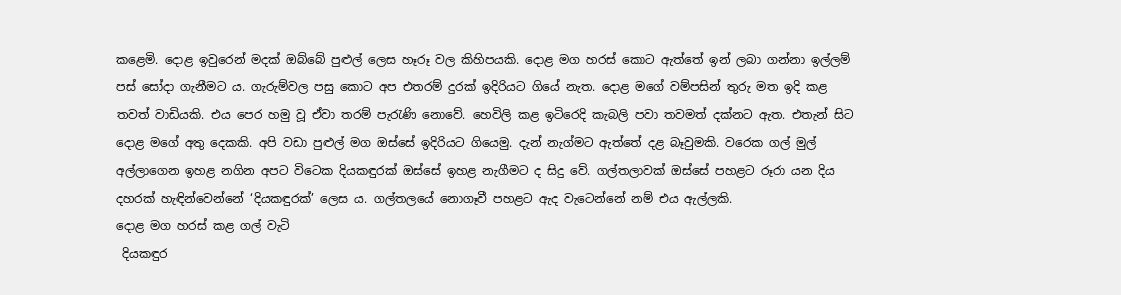කළෙමි. දොළ ඉවුරෙන් මදක් ඔබ්බේ පුළුල් ලෙස හෑරූ වල කිහිපයකි. දොළ මග හරස් කොට ඇත්තේ ඉන් ලබා ගන්නා ඉල්ලම් පස් සෝදා ගැනීමට ය. ගැරුම්වල පසු කොට අප එතරම් දුරක් ඉදිරියට ගියේ නැත. දොළ මගේ වම්පසින් තුරු මත ඉදි කළ තවත් වාඩියකි. එය පෙර හමු වූ ඒවා තරම් පැරැණි නොවේ. හෙවිලි කළ ඉටිරෙදි කැබලි පවා තවමත් දක්නට ඇත. එතැන් සිට දොළ මගේ අතු දෙකකි. අපි වඩා පුළුල් මග ඔස්සේ ඉදිරියට ගියෙමු. දැන් නැග්මට ඇත්තේ දළ බෑවුමකි. වරෙක ගල් මුල් අල්ලාගෙන ඉහළ නගින අපට විටෙක දියකඳුරක් ඔස්සේ ඉහළ නැගීමට ද සිදු වේ. ගල්තලාවක් ඔස්සේ පහළට රූරා යන දිය දහරක් හැඳින්වෙන්නේ ‘දියකඳුරක්’ ලෙස ය. ගල්තලයේ නොගෑවී පහළට ඇද වැටෙන්නේ නම් එය ඇල්ලකි.
දොළ මග හරස් කළ ගල් වැටි
 දියකඳුර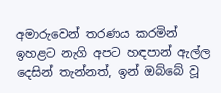අමාරුවෙන් තරණය කරමින් ඉහළට නැගි අපට හඳපාන් ඇල්ල දෙසින් තැන්නත්, ඉන් ඔබ්බේ වූ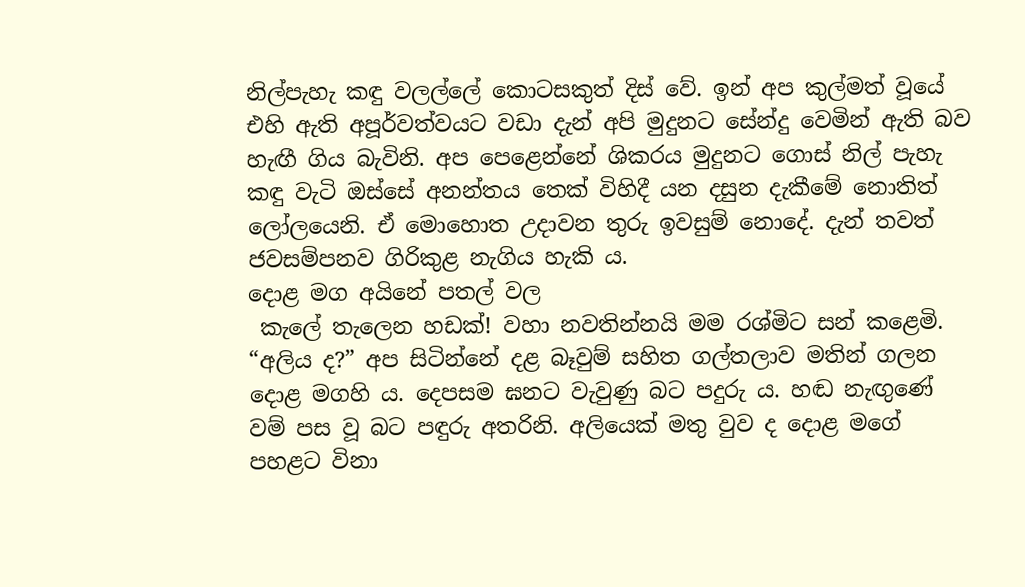නිල්පැහැ කඳු වලල්ලේ කොටසකුත් දිස් වේ. ඉන් අප කුල්මත් වූයේ එහි ඇති අපූර්වත්වයට වඩා දැන් අපි මුදුනට සේන්දු වෙමින් ඇති බව හැඟී ගිය බැවිනි. අප පෙළෙන්නේ ශිකරය මුදුනට ගොස් නිල් පැහැ කඳු වැටි ඔස්සේ අනන්තය තෙක් විහිදී යන දසුන දැකීමේ නොතිත් ලෝලයෙනි. ඒ මොහොත උදාවන තුරු ඉවසුම් නොදේ. දැන් තවත් ජවසම්පනව ගිරිකුළ නැගිය හැකි ය.
දොළ මග අයිනේ පතල් වල
 කැලේ තැලෙන හඩක්! වහා නවතින්නයි මම රශ්මිට සන් කළෙමි. “අලිය ද?” අප සිටින්නේ දළ බෑවුම් සහිත ගල්තලාව මතින් ගලන දොළ මගහි ය. දෙපසම ඝනට වැවුණු බට පදුරු ය. හඬ නැඟුණේ වම් පස වූ බට පඳුරු අතරිනි. අලියෙක් මතු වුව ද දොළ මගේ පහළට විනා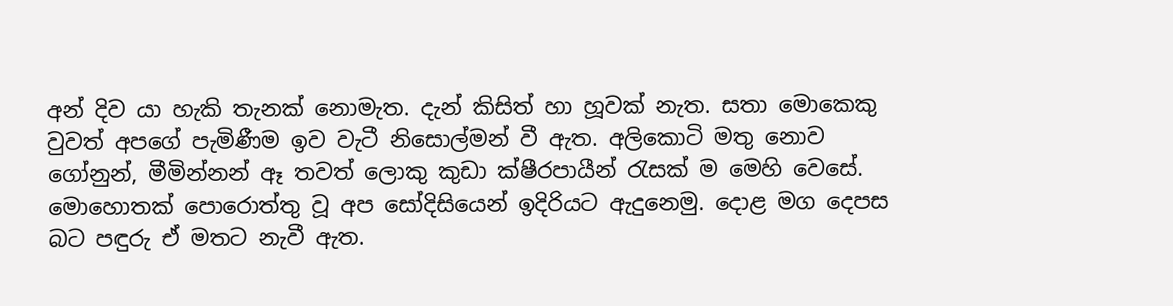අන් දිව යා හැකි තැනක් නොමැත. දැන් කිසිත් හා හූවක් නැත. සතා මොකෙකු වුවත් අපගේ පැමිණීම ඉව වැටී නිසොල්මන් වී ඇත. අලිකොටි මතු නොව ගෝනුන්, මීමින්නන් ඈ තවත් ලොකු කුඩා ක්ෂීරපායීන් රැසක් ම මෙහි වෙසේ. මොහොතක් පොරොත්තු වූ අප සෝදිසියෙන් ඉදිරියට ඇදුනෙමු. දොළ මග දෙපස බට පඳුරු ඒ මතට නැවී ඇත.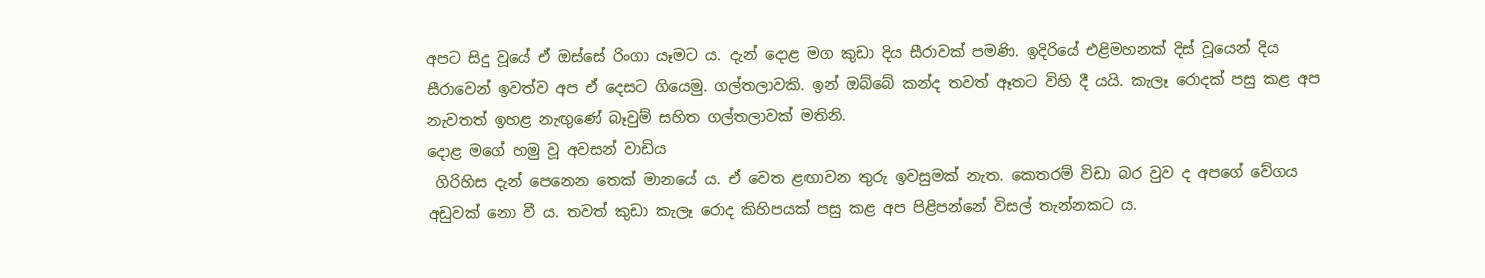අපට සිදු වූයේ ඒ ඔස්සේ රිංගා යෑමට ය. දැන් දොළ මග කුඩා දිය සීරාවක් පමණි. ඉදිරියේ එළිමහනක් දිස් වූයෙන් දිය සීරාවෙන් ඉවත්ව අප ඒ දෙසට ගියෙමු. ගල්තලාවකි. ඉන් ඔබ්බේ කන්ද තවත් ඈතට විහි දී යයි. කැලෑ රොදක් පසු කළ අප නැවතත් ඉහළ නැඟුණේ බෑවුම් සහිත ගල්තලාවක් මතිනි.
දොළ මගේ හමු වූ අවසන් වාඩිය
 ගිරිහිස දැන් පෙනෙන තෙක් මානයේ ය. ඒ වෙත ළඟාවන තුරු ඉවසුමක් නැත. කෙතරම් විඩා බර වුව ද අපගේ වේගය අඩුවක් නො වී ය. තවත් කුඩා කැලෑ රොද කිහිපයක් පසු කළ අප පිළිපන්නේ විසල් තැන්නකට ය.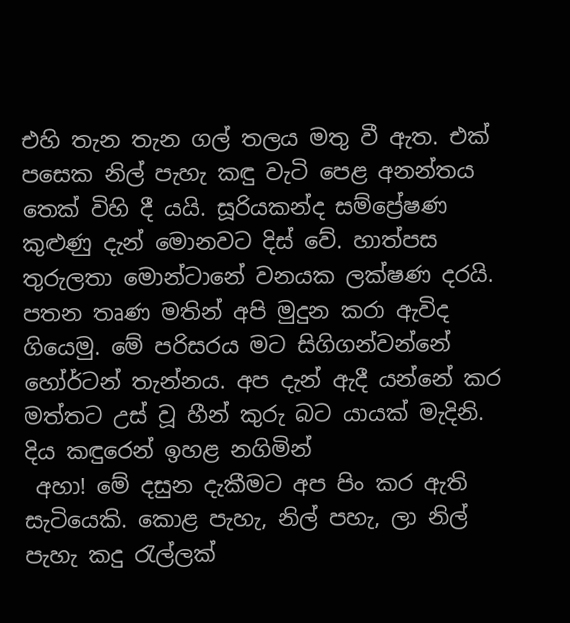එහි තැන තැන ගල් තලය මතු වී ඇත. එක් පසෙක නිල් පැහැ කඳු වැටි පෙළ අනන්තය තෙක් විහි දී යයි. සූරියකන්ද සම්ප්‍රේෂණ කුළුණු දැන් මොනවට දිස් වේ. හාත්පස තුරුලතා මොන්ටානේ වනයක ලක්ෂණ දරයි. පතන තෘණ මතින් අපි මුදුන කරා ඇවිද ගියෙමු. මේ පරිසරය මට සිගිගන්වන්නේ හෝර්ටන් තැන්නය. අප දැන් ඇදී යන්නේ කර මත්තට උස් වූ හීන් කුරු බට යායක් මැදිනි.
දිය කඳුරෙන් ඉහළ නගිමින්
 අහා! මේ දසුන දැකීමට අප පිං කර ඇති සැටියෙකි. කොළ පැහැ, නිල් පහැ, ලා නිල් පැහැ කදු රැල්ලක්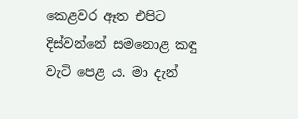කෙළවර ඈත එපිට දිස්වන්නේ සමනොළ කඳු වැටි පෙළ ය. මා දැන්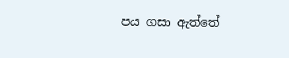පය ගසා ඇත්තේ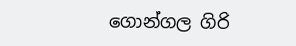ගොන්ගල ගිරි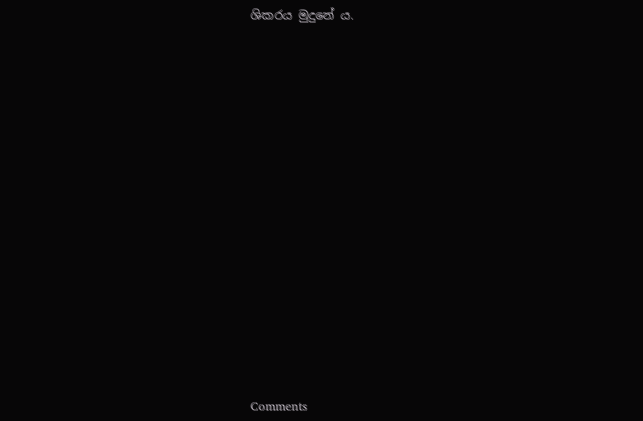ශිකරය මුදුනේ ය.


















Comments